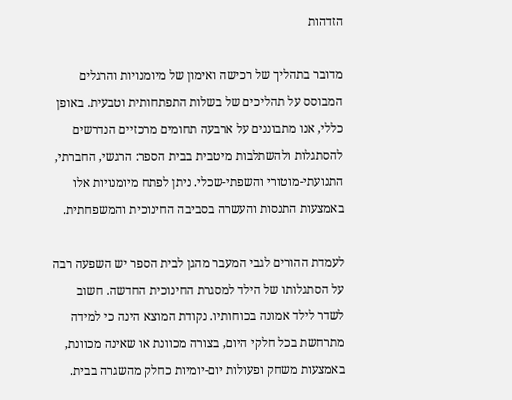הזדהות

מדובר בתהליך של רכישה ואימון של מיומנויות והרגלים המבוסס על תהליכים של בשלות התפתחותית וטבעית. באופן כללי, אנו מתבוננים על ארבעה תחומים מרכזיים הנדרשים להסתגלות ולהשתלבות מיטבית בבית הספר: הרגשי, החברתי, התנועתי-מוטורי והשפתי-שכלי. ניתן לפתח מיומנויות אלו באמצעות התנסות והעשרה בסביבה החינוכית והמשפחתית.

לעמדת ההורים לגבי המעבר מהגן לבית הספר יש השפעה רבה על הסתגלותו של הילד למסגרת החינוכית החדשה. חשוב לשדר לילד אמונה בכוחותיו. נקודת המוצא הינה כי למידה מתרחשת בכל חלקי היום, בצורה מכוונת או שאינה מכוונת, באמצעות משחק ופעולות יום-יומיות כחלק מהשגרה בבית.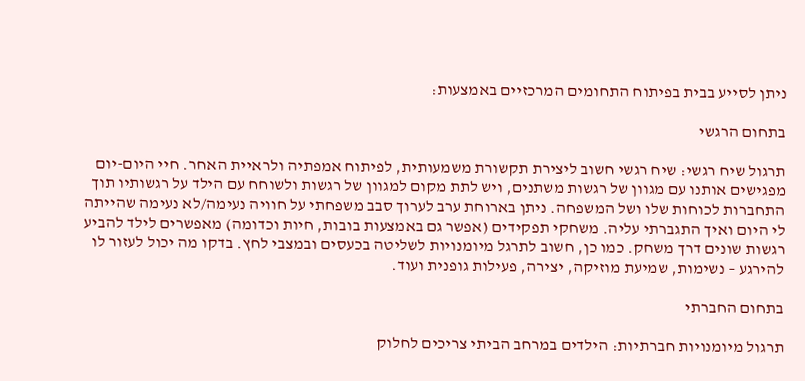ניתן לסייע בבית בפיתוח התחומים המרכזיים באמצעות:

בתחום הרגשי

תרגול שיח רגשי: שיח רגשי חשוב ליצירת תקשורת משמעותית, לפיתוח אמפתיה ולראיית האחר. חיי היום-יום מפגישים אותנו עם מגוון של רגשות משתנים, ויש לתת מקום למגוון של רגשות ולשוחח עם הילד על רגשותיו תוך התחברות לכוחות שלו ושל המשפחה. ניתן בארוחת ערב לערוך סבב משפחתי על חוויה נעימה/לא נעימה שהייתה לי היום ואיך התגברתי עליה. משחקי תפקידים (אפשר גם באמצעות בובות, חיות וכדומה) מאפשרים לילד להביע רגשות שונים דרך משחק. כמו כן, חשוב לתרגל מיומנויות לשליטה בכעסים ובמצבי לחץ. בדקו מה יכול לעזור לו להירגע – נשימות, שמיעת מוזיקה, יצירה, פעילות גופנית ועוד.

בתחום החברתי

תרגול מיומנויות חברתיות: הילדים במרחב הביתי צריכים לחלוק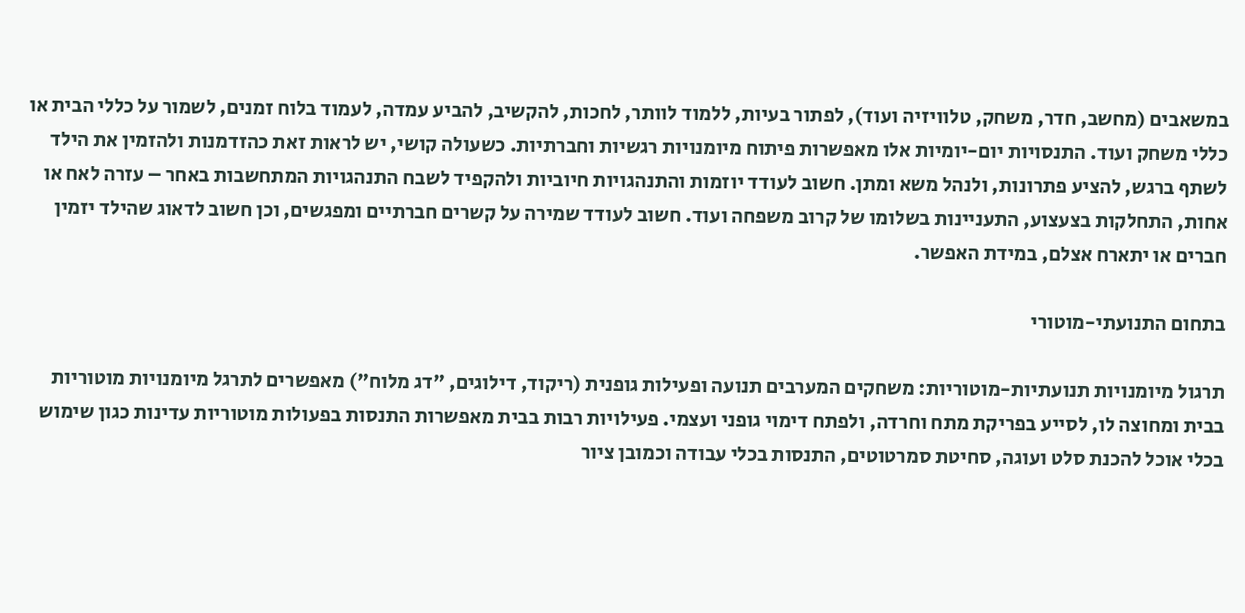במשאבים (מחשב, חדר, משחק, טלוויזיה ועוד), לפתור בעיות, ללמוד לוותר, לחכות, להקשיב, להביע עמדה, לעמוד בלוח זמנים, לשמור על כללי הבית או כללי משחק ועוד. התנסויות יום-יומיות אלו מאפשרות פיתוח מיומנויות רגשיות וחברתיות. כשעולה קושי, יש לראות זאת כהזדמנות ולהזמין את הילד לשתף ברגש, להציע פתרונות, ולנהל משא ומתן. חשוב לעודד יוזמות והתנהגויות חיוביות ולהקפיד לשבח התנהגויות המתחשבות באחר – עזרה לאח או אחות, התחלקות בצעצוע, התעניינות בשלומו של קרוב משפחה ועוד. חשוב לעודד שמירה על קשרים חברתיים ומפגשים, וכן חשוב לדאוג שהילד יזמין חברים או יתארח אצלם, במידת האפשר.

בתחום התנועתי-מוטורי

תרגול מיומנויות תנועתיות-מוטוריות: משחקים המערבים תנועה ופעילות גופנית (ריקוד, דילוגים, "דג מלוח") מאפשרים לתרגל מיומנויות מוטוריות בבית ומחוצה לו, לסייע בפריקת מתח וחרדה, ולפתח דימוי גופני ועצמי. פעילויות רבות בבית מאפשרות התנסות בפעולות מוטוריות עדינות כגון שימוש בכלי אוכל להכנת סלט ועוגה, סחיטת סמרטוטים, התנסות בכלי עבודה וכמובן ציור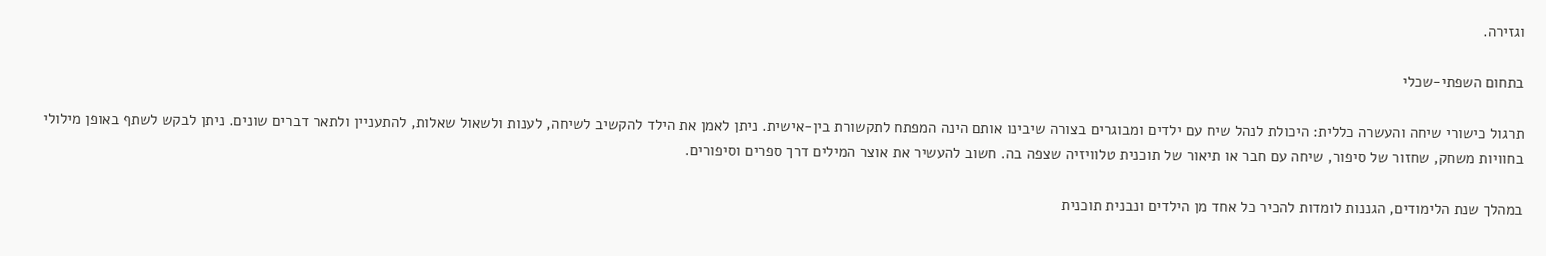וגזירה.

בתחום השפתי-שכלי

תרגול כישורי שיחה והעשרה כללית: היכולת לנהל שיח עם ילדים ומבוגרים בצורה שיבינו אותם הינה המפתח לתקשורת בין-אישית. ניתן לאמן את הילד להקשיב לשיחה, לענות ולשאול שאלות, להתעניין ולתאר דברים שונים. ניתן לבקש לשתף באופן מילולי בחוויות משחק, שחזור של סיפור, שיחה עם חבר או תיאור של תוכנית טלוויזיה שצפה בה. חשוב להעשיר את אוצר המילים דרך ספרים וסיפורים.

במהלך שנת הלימודים, הגננות לומדות להכיר כל אחד מן הילדים ונבנית תוכנית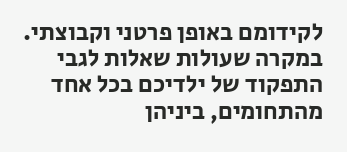לקידומם באופן פרטני וקבוצתי. במקרה שעולות שאלות לגבי התפקוד של ילדיכם בכל אחד מהתחומים, ביניהן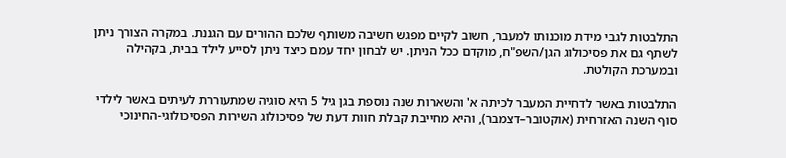התלבטות לגבי מידת מוכנותו למעבר, חשוב לקיים מפגש חשיבה משותף שלכם ההורים עם הגננת. במקרה הצורך ניתן לשתף גם את פסיכולוג הגן/השפ"ח, מוקדם ככל הניתן. יש לבחון יחד עמם כיצד ניתן לסייע לילד בבית, בקהילה ובמערכת הקולטת.

התלבטות באשר לדחיית המעבר לכיתה א' והשארות שנה נוספת בגן גיל 5 היא סוגיה שמתעוררת לעיתים באשר לילדי סוף השנה האזרחית (אוקטובר–דצמבר), והיא מחייבת קבלת חוות דעת של פסיכולוג השירות הפסיכולוגי-החינוכי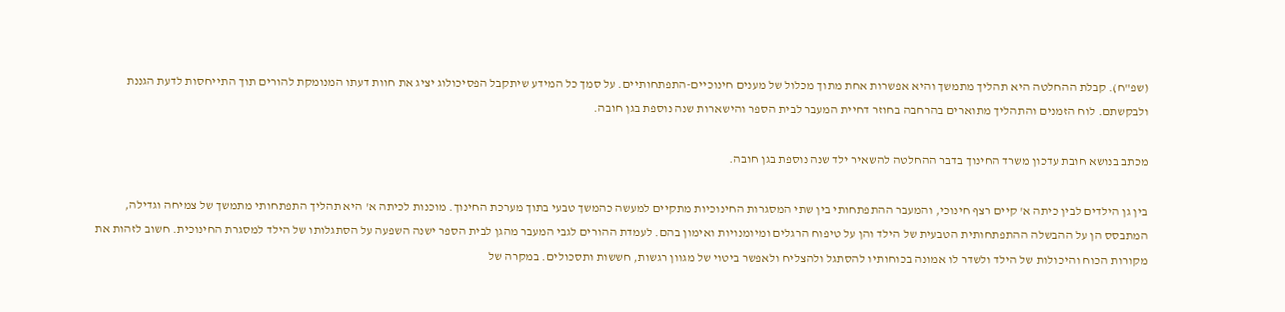(שפ"ח). קבלת ההחלטה היא תהליך מתמשך והיא אפשרות אחת מתוך מכלול של מענים חינוכיים-התפתחותיים. על סמך כל המידע שיתקבל הפסיכולוג יציג את חוות דעתו המנומקת להורים תוך התייחסות לדעת הגננת ולבקשתם. לוח הזמנים והתהליך מתוארים בהרחבה בחוזר דחיית המעבר לבית הספר והישארות שנה נוספת בגן חובה.

מכתב בנושא חובת עדכון משרד החינוך בדבר ההחלטה להשאיר ילד שנה נוספת בגן חובה.

בין גן הילדים לבין כיתה א' קיים רצף חינוכי, והמעבר ההתפתחותי בין שתי המסגרות החינוכיות מתקיים למעשה כהמשך טבעי בתוך מערכת החינוך. מוכנות לכיתה א' היא תהליך התפתחותי מתמשך של צמיחה וגדילה, המתבסס הן על ההבשלה ההתפתחותית הטבעית של הילד והן על טיפוח הרגלים ומיומנויות ואימון בהם. לעמדת ההורים לגבי המעבר מהגן לבית הספר ישנה השפעה על הסתגלותו של הילד למסגרת החינוכית. חשוב לזהות את מקורות הכוח והיכולות של הילד ולשדר לו אמונה בכוחותיו להסתגל ולהצליח ולאפשר ביטוי של מגוון רגשות, חששות ותסכולים. במקרה של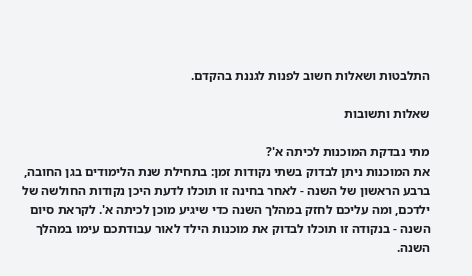התלבטות ושאלות חשוב לפנות לגננת בהקדם.

שאלות ותשובות

מתי נבדקת המוכנות לכיתה א'?
את המוכנות ניתן לבדוק בשתי נקודות זמן: בתחילת שנת הלימודים בגן החובה, ברבע הראשון של השנה - לאחר בחינה זו תוכלו לדעת היכן נקודות החולשה של ילדכם, ומה עליכם לחזק במהלך השנה כדי שיגיע מוכן לכיתה א'. לקראת סיום השנה - בנקודה זו תוכלו לבדוק את מוכנות הילד לאור עבודתכם עימו במהלך השנה.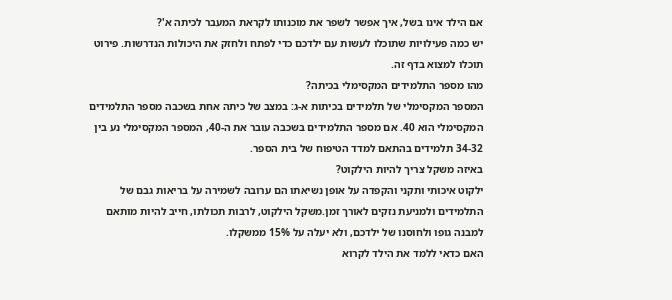אם הילד אינו בשל, איך אפשר לשפר את מוכנותו לקראת המעבר לכיתה א'?
יש כמה פעילויות שתוכלו לעשות עם ילדכם כדי לפתח ולחזק את היכולות הנדרשות. פירוט תוכלו למצוא בדף זה.
מהו מספר התלמידים המקסימלי בכיתה?
המספר המקסימלי של תלמידים בכיתות א-ג: במצב של כיתה אחת בשכבה מספר התלמידים המקסימלי הוא 40. אם מספר התלמידים בשכבה עובר את ה-40, המספר המקסימלי נע בין 34-32 תלמידים בהתאם למדד הטיפוח של בית הספר.
באיזה משקל צריך להיות הילקוט?
ילקוט איכותי ותקני והקפדה על אופן נשיאתו הם ערובה לשמירה על בריאות גבם של התלמידים ולמניעת נזקים לאורך זמן.משקל הילקוט, לרבות תכולתו, חייב להיות מותאם למבנה גופו ולחוסנו של ילדכם, ולא יעלה על 15% ממשקלו.
האם כדאי ללמד את הילד לקרוא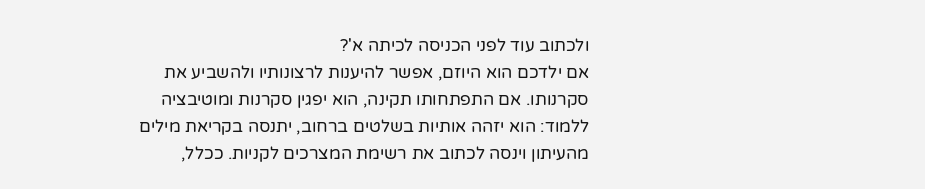ולכתוב עוד לפני הכניסה לכיתה א'?
אם ילדכם הוא היוזם, אפשר להיענות לרצונותיו ולהשביע את סקרנותו. אם התפתחותו תקינה, הוא יפגין סקרנות ומוטיבציה ללמוד: הוא יזהה אותיות בשלטים ברחוב, יתנסה בקריאת מילים מהעיתון וינסה לכתוב את רשימת המצרכים לקניות. ככלל,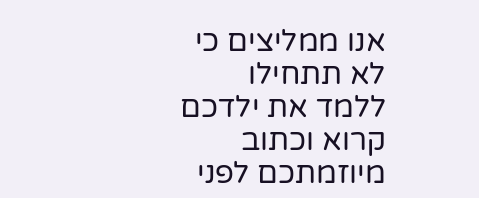אנו ממליצים כי לא תתחילו ללמד את ילדכם קרוא וכתוב מיוזמתכם לפני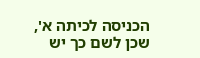הכניסה לכיתה א', שכן לשם כך יש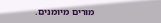מורים מיומנים.